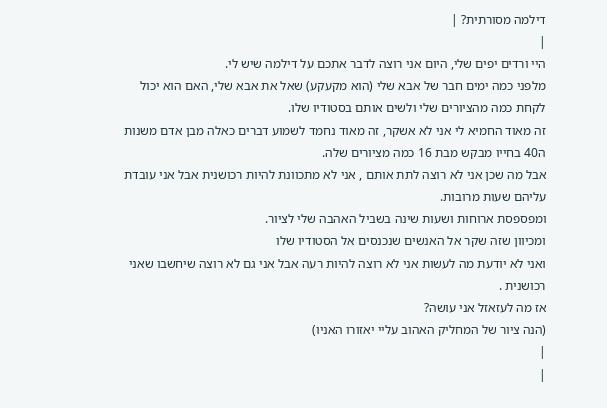דילמה מסורתית? |
|
היי ורדים יפים שלי, היום אני רוצה לדבר אתכם על דילמה שיש לי.
מלפני כמה ימים חבר של אבא שלי (הוא מקעקע) שאל את אבא שלי, האם הוא יכול לקחת כמה מהציורים שלי ולשים אותם בסטודיו שלו.
זה מאוד החמיא לי אני לא אשקר, זה מאוד נחמד לשמוע דברים כאלה מבן אדם משנות ה40 בחייו מבקש מבת 16 כמה מציורים שלה.
אבל מה שכן אני לא רוצה לתת אותם , אני לא מתכוונת להיות רכושנית אבל אני עובדת עליהם שעות מרובות.
ומפספסת ארוחות ושעות שינה בשביל האהבה שלי לציור.
ומכיוון שזה שקר אל האנשים שנכנסים אל הסטודיו שלו
ואני לא יודעת מה לעשות אני לא רוצה להיות רעה אבל אני גם לא רוצה שיחשבו שאני רכושנית .
אז מה לעזאזל אני עושה?
(הנה ציור של המחליק האהוב עליי יאזורו האניו)
|
|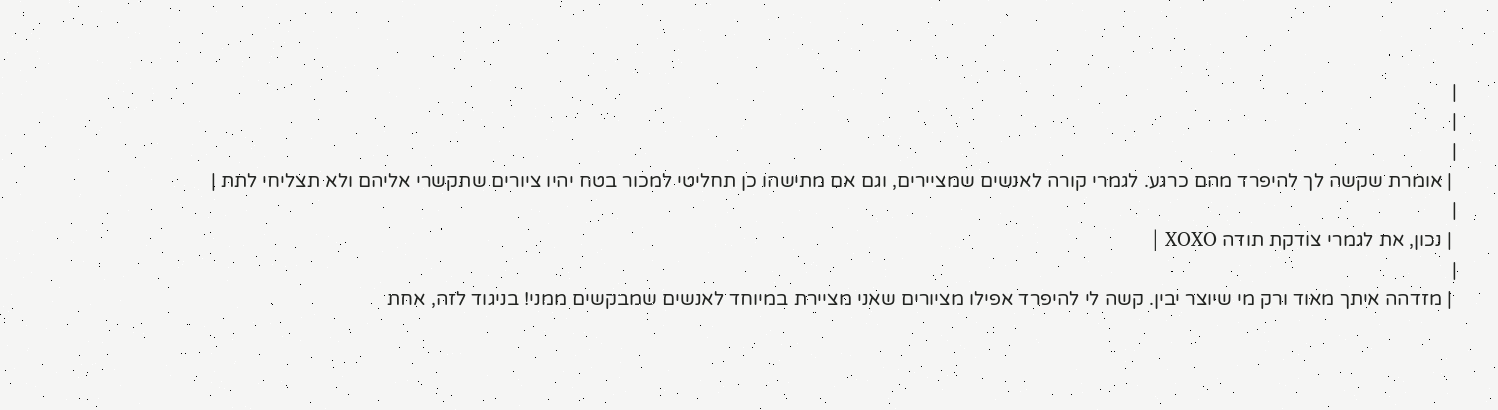|
|
|
 | אומרת שקשה לך להיפרד מהם כרגע. לגמרי קורה לאנשים שמציירים, וגם אם מתישהו כן תחליטי למכור בטח יהיו ציורים שתקשרי אליהם ולא תצליחי לתת |
|
 | נכון, את לגמרי צודקת תודה XOXO |
|
 | מזדהה איתך מאוד ורק מי שיוצר יבין. קשה לי להיפרד אפילו מציורים שאני מציירת במיוחד לאנשים שמבקשים ממני! בניגוד לזה, אחת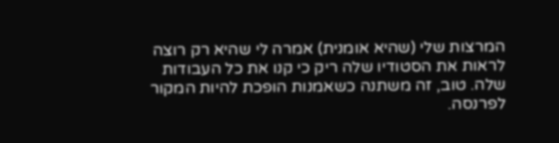המרצות שלי (שהיא אומנית) אמרה לי שהיא רק רוצה לראות את הסטודיו שלה ריק כי קנו את כל העבודות שלה. טוב, זה משתנה כשאמנות הופכת להיות המקור לפרנסה.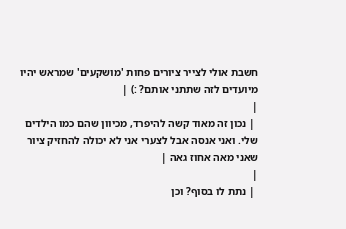חשבת אולי לצייר ציורים פחות 'מושקעים' שמראש יהיו מיועדים לזה שתתני אותם? :) |
|
 | נכון זה מאוד קשה להיפרד, מכיוון שהם כמו הילדים שלי. ואני אנסה אבל לצערי אני לא יכולה להחזיק ציור שאני מאה אחוז גאה |
|
 | נתת לו בסוף? וכן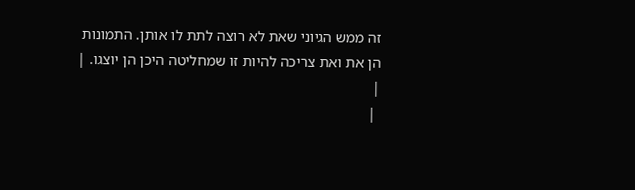זה ממש הגיוני שאת לא רוצה לתת לו אותן. התמונות הן את ואת צריכה להיות זו שמחליטה היכן הן יוצגו. |
|
 |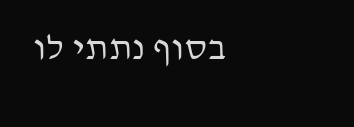בסוף נתתי לו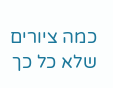כמה ציורים שלא כל כך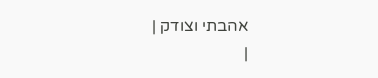אהבתי וצודק |
|